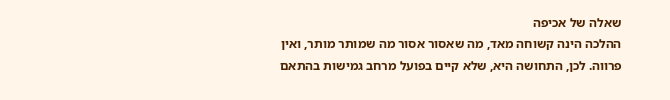שאלה של אכיפה
ההלכה הינה קשוחה מאד, מה שאסור אסור מה שמותר מותר, ואין פרווה. לכן, התחושה היא, שלא קיים בפועל מרחב גמישות בהתאם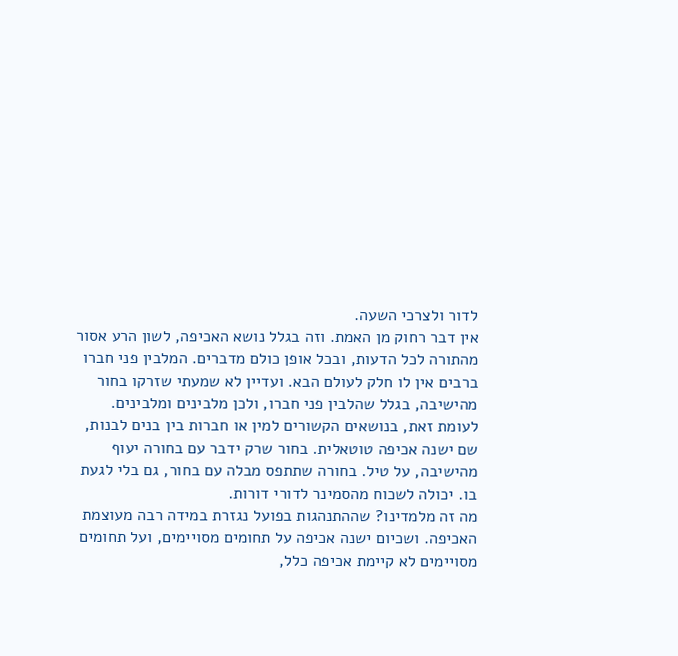לדור ולצרכי השעה.
אין דבר רחוק מן האמת. וזה בגלל נושא האכיפה, לשון הרע אסור מהתורה לכל הדעות, ובכל אופן כולם מדברים. המלבין פני חברו ברבים אין לו חלק לעולם הבא. ועדיין לא שמעתי שזרקו בחור מהישיבה, בגלל שהלבין פני חברו, ולכן מלבינים ומלבינים.
לעומת זאת, בנושאים הקשורים למין או חברות בין בנים לבנות, שם ישנה אכיפה טוטאלית. בחור שרק ידבר עם בחורה יעוף מהישיבה, על טיל. בחורה שתתפס מבלה עם בחור, גם בלי לגעת בו. יכולה לשכוח מהסמינר לדורי דורות.
מה זה מלמדינו? שההתנהגות בפועל נגזרת במידה רבה מעוצמת האכיפה. ושכיום ישנה אכיפה על תחומים מסויימים, ועל תחומים מסויימים לא קיימת אכיפה כלל,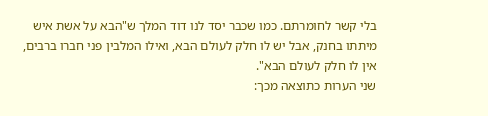בלי קשר לחומרתם. כמו שכבר יסד לנו דוד המלך ש"הבא על אשת איש מיתתו בחנק, אבל יש לו חלק לעולם הבא, ואילו המלבין פני חברו ברבים, אין לו חלק לעולם הבא".
שני הערות כתוצאה מכך: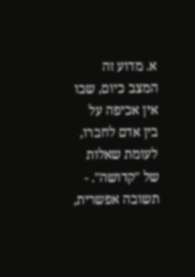א. מדוע זה המצב כיום, שבו אין אכיפה על בין אדם לחברו, לעומת שאלות של "קדושה". - תשובה אפשרית,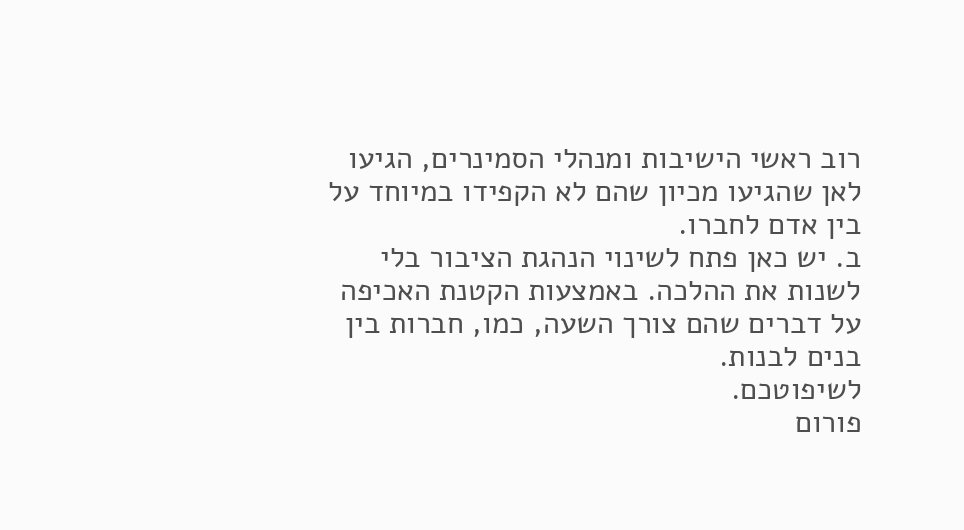רוב ראשי הישיבות ומנהלי הסמינרים, הגיעו לאן שהגיעו מכיון שהם לא הקפידו במיוחד על בין אדם לחברו.
ב. יש כאן פתח לשינוי הנהגת הציבור בלי לשנות את ההלכה. באמצעות הקטנת האכיפה על דברים שהם צורך השעה, כמו, חברות בין בנים לבנות.
לשיפוטכם.
פורום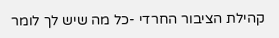קהילת הציבור החרדי -כל מה שיש לך לומר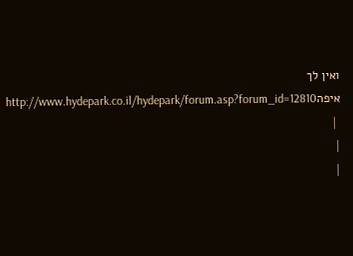ואין לך איפהhttp://www.hydepark.co.il/hydepark/forum.asp?forum_id=12810
 |
|
|